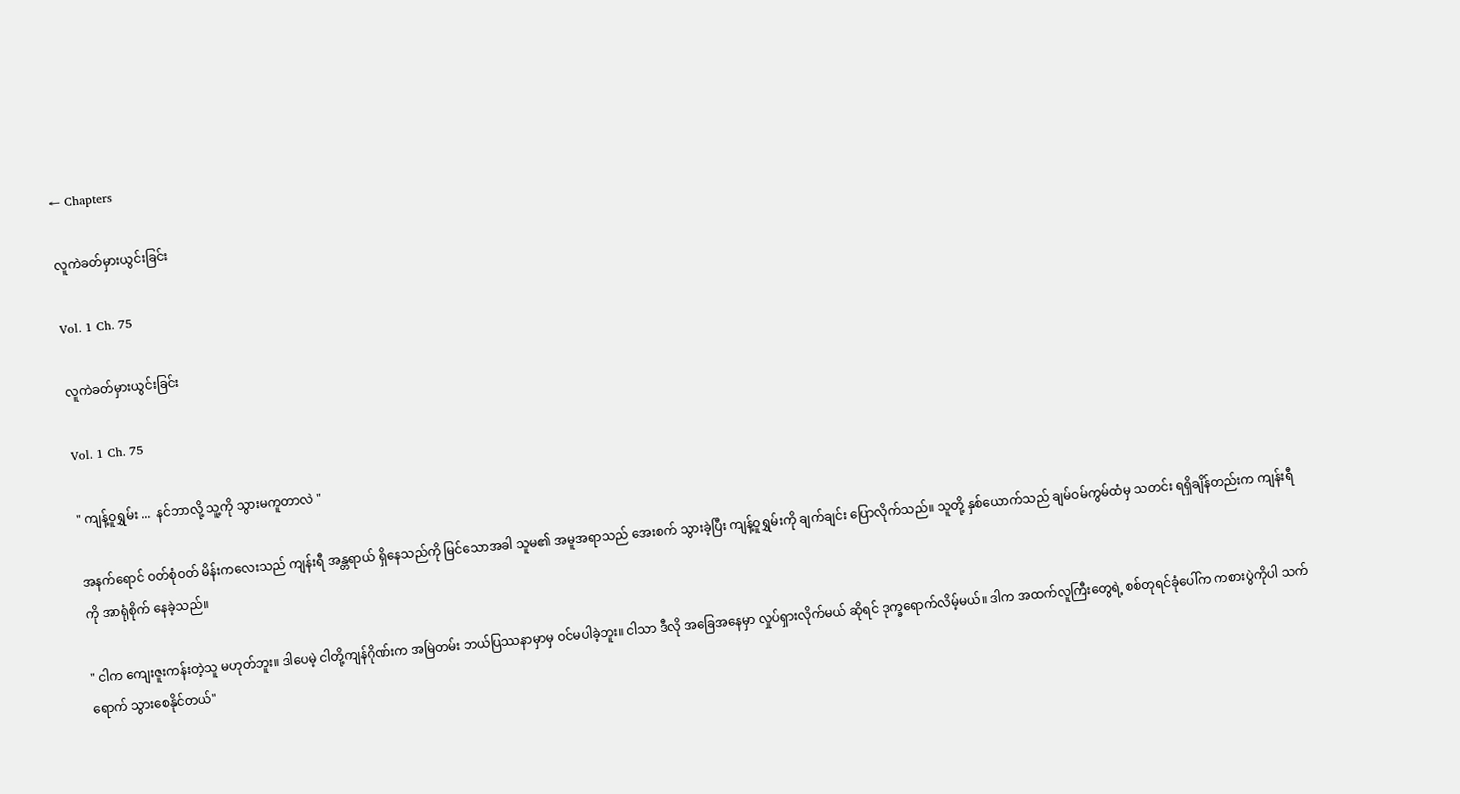← Chapters

လူကဲခတ်မှားယွင်းခြင်း

Vol. 1 Ch. 75

လူကဲခတ်မှားယွင်းခြင်း

Vol. 1 Ch. 75

" ကျန့်ဝူရွှမ်း ...  နင်ဘာလို့ သူ့ကို သွားမကူတာလဲ "

အနက်ရောင် ဝတ်စုံဝတ် မိန်းကလေးသည် ကျန်းရီ အန္တရာယ် ရှိနေသည်ကို မြင်သောအခါ သူမ၏ အမူအရာသည် အေးစက် သွားခဲ့ပြီး ကျန့်ဝူရွှမ်းကို ချက်ချင်း ပြောလိုက်သည်။ သူတို့ နှစ်ယောက်သည် ချမ်ဝမ်ကွမ်ထံမှ သတင်း ရရှိချိန်တည်းက ကျန်းရီကို အာရုံစိုက် နေခဲ့သည်။

" ငါက ကျေးဇူးကန်းတဲ့သူ မဟုတ်ဘူး။ ဒါပေမဲ့ ငါတို့ကျန်ဂိုဏ်းက အမြဲတမ်း ဘယ်ပြဿနာမှာမှ ဝင်မပါခဲ့ဘူး။ ငါသာ ဒီလို အခြေအနေမှာ လှုပ်ရှားလိုက်မယ် ဆိုရင် ဒုက္ခရောက်လိမ့်မယ်။ ဒါက အထက်လူကြီးတွေရဲ့ စစ်တုရင်ခုံပေါ်က ကစားပွဲကိုပါ သက်ရောက် သွားစေနိုင်တယ်"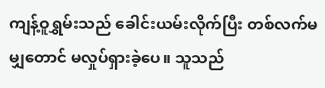ကျန့်ဝူရွှမ်းသည် ခေါင်းယမ်းလိုက်ပြီး တစ်လက်မမျှတောင် မလှုပ်ရှားခဲ့ပေ။ သူသည်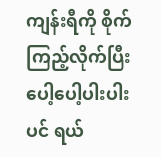ကျန်းရီကို စိုက်ကြည့်လိုက်ပြီး ပေါ့ပေါ့ပါးပါးပင် ရယ်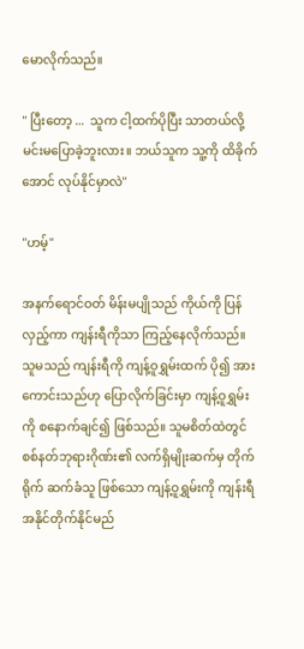မောလိုက်သည်။

" ပြီးတော့ ...  သူက ငါ့ထက်ပိုပြီး သာတယ်လို့ မင်းမပြောခဲ့ဘူးလား။ ဘယ်သူက သူ့ကို ထိခိုက်အောင် လုပ်နိုင်မှာလဲ"

"ဟမ့်"

အနက်ရောင်ဝတ် မိန်းမပျိုသည် ကိုယ်ကို ပြန်လှည့်ကာ ကျန်းရီကိုသာ ကြည့်နေလိုက်သည်။ သူမသည် ကျန်းရီကို ကျန့်ဝူရွှမ်းထက် ပို၍ အားကောင်းသည်ဟု ပြောလိုက်ခြင်းမှာ ကျန့်ဝူရွှမ်းကို စနောက်ချင်၍ ဖြစ်သည်။ သူမစိတ်ထဲတွင် စစ်နတ်ဘုရားဂိုဏ်း၏ လက်ရှိမျိုးဆက်မှ တိုက်ရိုက် ဆက်ခံသူ ဖြစ်သော ကျန့်ဝူရွှမ်းကို ကျန်းရီ အနိုင်တိုက်နိုင်မည်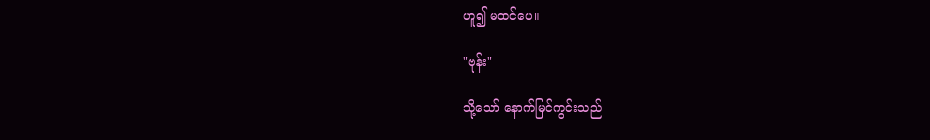ဟူ၍ မထင်ပေ။

"ဗုန်း"

သို့သော် နောက်မြင်ကွင်းသည်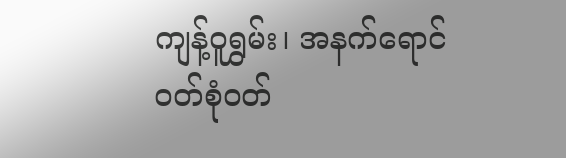ကျန့်ဝူရွှမ်း၊ အနက်ရောင်ဝတ်စုံဝတ်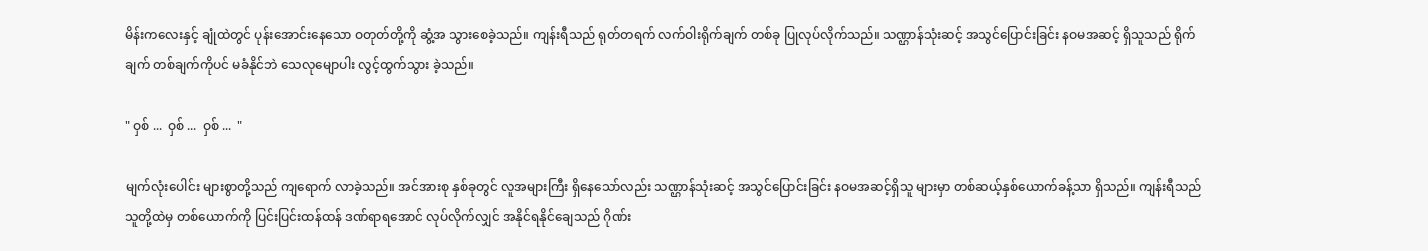မိန်းကလေးနှင့် ချုံထဲတွင် ပုန်းအောင်းနေသော ဝတုတ်တို့ကို ဆွံ့အ သွားစေခဲ့သည်။ ကျန်းရီသည် ရုတ်တရက် လက်ဝါးရိုက်ချက် တစ်ခု ပြုလုပ်လိုက်သည်။ သဏ္ဌာန်သုံးဆင့် အသွင်ပြောင်းခြင်း နဝမအဆင့် ရှိသူသည် ရိုက်ချက် တစ်ချက်ကိုပင် မခံနိုင်ဘဲ သေလုမျောပါး လွင့်ထွက်သွား ခဲ့သည်။

" ဝှစ် ...  ဝှစ် ...  ဝှစ် ...  "

မျက်လုံးပေါင်း များစွာတို့သည် ကျရောက် လာခဲ့သည်။ အင်အားစု နှစ်ခုတွင် လူအများကြီး ရှိနေသော်လည်း သဏ္ဌာန်သုံးဆင့် အသွင်ပြောင်းခြင်း နဝမအဆင့်ရှိသူ များမှာ တစ်ဆယ့်နှစ်ယောက်ခန့်သာ ရှိသည်။ ကျန်းရီသည် သူတို့ထဲမှ တစ်ယောက်ကို ပြင်းပြင်းထန်ထန် ဒဏ်ရာရအောင် လုပ်လိုက်လျှင် အနိုင်ရနိုင်ချေသည် ဂိုဏ်း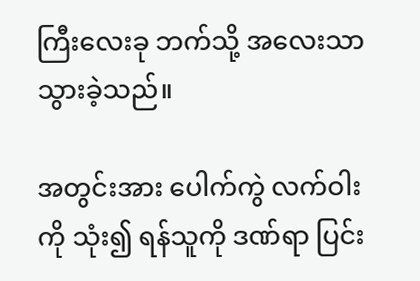ကြီးလေးခု ဘက်သို့ အလေးသာ သွားခဲ့သည်။

အတွင်းအား ပေါက်ကွဲ လက်ဝါးကို သုံး၍ ရန်သူကို ဒဏ်ရာ ပြင်း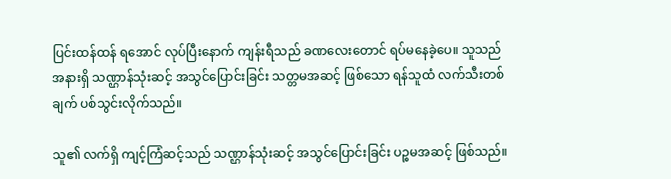ပြင်းထန်ထန် ရအောင် လုပ်ပြီးနောက် ကျန်းရီသည် ခဏလေးတောင် ရပ်မနေခဲ့ပေ။ သူသည် အနားရှိ သဏ္ဌာန်သုံးဆင့် အသွင်ပြောင်းခြင်း သတ္တမအဆင့် ဖြစ်သော ရန်သူထံ လက်သီးတစ်ချက် ပစ်သွင်းလိုက်သည်။

သူ၏ လက်ရှိ ကျင့်ကြံဆင့်သည် သဏ္ဌာန်သုံးဆင့် အသွင်ပြောင်းခြင်း ပဉ္စမအဆင့် ဖြစ်သည်။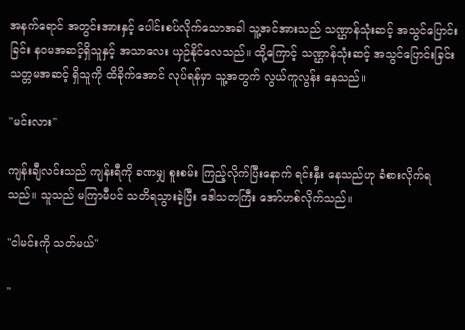အနက်ရောင် အတွင်းအားနှင့် ပေါင်းစပ်လိုက်သောအခါ သူ့အင်အားသည် သဏ္ဌာန်သုံးဆင့် အသွင်ပြောင်းခြင်း နဝမအဆင့်ရှိသူနှင့် အသာလေး ယှဉ်နိုင်လေသည်။ ထို့ကြောင့် သဏ္ဌာန်သုံးဆင့် အသွင်ပြောင်းခြင်း သတ္တမအဆင့် ရှိသူကို ထိ‌ခိုက်အောင် လုပ်ရန်မှာ သူ့အတွက် လွယ်ကူလွန်း နေသည်။

"မင်းလား"

ကျန်းချီလင်းသည် ကျန်းရီကို ခဏမျှ စူးစမ်း ကြည့်လိုက်ပြီးနောက် ရင်းနှီး နေသည်ဟု ခံစားလိုက်ရသည်။ သူသည် မကြာမီပင် သတိရသွားခဲ့ပြီး ဒေါသတကြီး အော်ဟစ်လိုက်သည်။

"ငါမင်းကို သတ်မယ်"

"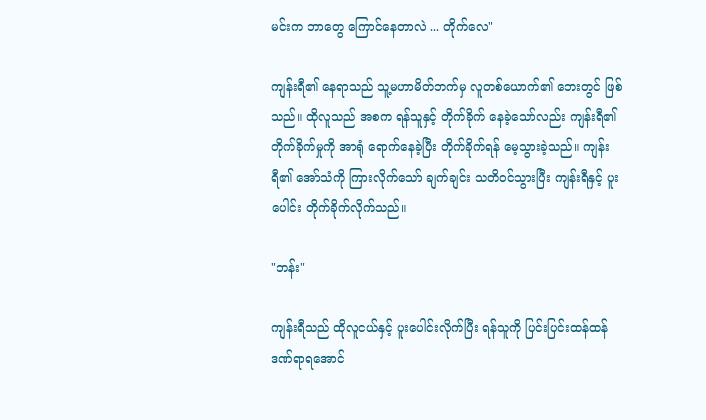မင်းက ဘာတွေ ကြောင်နေတာလဲ ... တိုက်လေ"

ကျန်းရီ၏ နေရာသည် သူ့မဟာမိတ်ဘက်မှ လူတစ်ယောက်၏ ဘေးတွင် ဖြစ်သည်။ ထိုလူသည် အစက ရန်သူနှင့် တိုက်ခိုက် နေခဲ့သော်လည်း ကျန်းရီ၏ တိုက်ခိုက်မှုကို အာရုံ ရောက်နေခဲ့ပြီး တိုက်ခိုက်ရန် မေ့သွားခဲ့သည်။ ကျန်းရီ၏ အော်သံကို ကြားလိုက်သော် ချက်ချင်း သတိဝင်သွားပြီး ကျန်းရီနှင့် ပူးပေါင်း တိုက်ခိုက်လိုက်သည်။

"ဘန်း"

ကျန်းရီသည် ထိုလူငယ်နှင့် ပူးပေါင်းလိုက်ပြီး ရန်သူကို ပြင်းပြင်းထန်ထန် ဒဏ်ရာရအောင်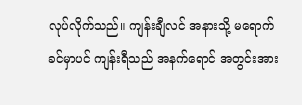လုပ်လိုက်သည်။ ကျန်းချီလင် အနားသို့ မရောက်ခင်မှာပင် ကျန်းရီသည် အနက်ရောင် အတွင်းအား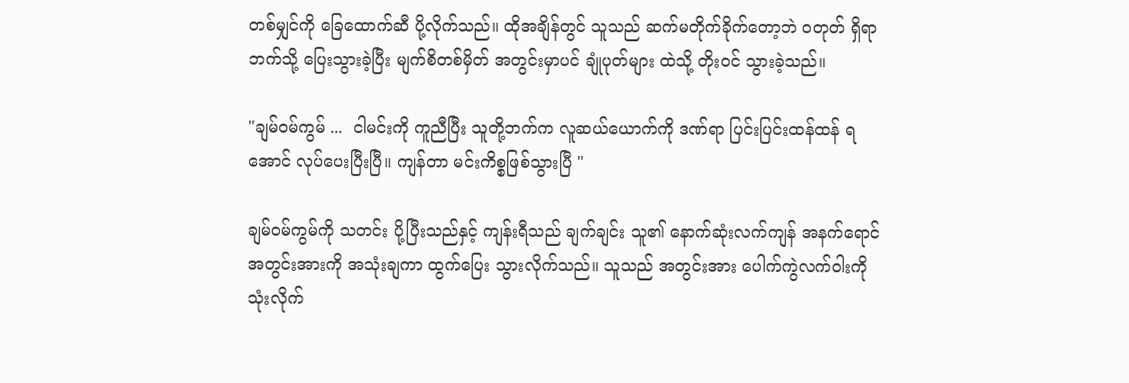တစ်မျှင်ကို ခြေထောက်ဆီ ပို့လိုက်သည်။ ထိုအချိန်တွင် သူသည် ဆက်မတိုက်ခိုက်တော့ဘဲ ဝတုတ် ရှိရာဘက်သို့ ပြေးသွားခဲ့ပြီး မျက်စိတစ်မှိတ် အတွင်းမှာပင် ချုံပုတ်များ ထဲသို့ တိုးဝင် သွားခဲ့သည်။

"ချမ်ဝမ်ကွမ် ...  ငါမင်းကို ကူညီပြီး သူတို့ဘက်က လူဆယ်ယောက်ကို ဒဏ်ရာ ပြင်းပြင်းထန်ထန် ရအောင် လုပ်ပေးပြီးပြီ။ ကျန်တာ မင်းကိစ္စဖြစ်သွားပြီ "

ချမ်ဝမ်ကွမ်ကို သတင်း ပို့ပြီးသည်နှင့် ကျန်းရီသည် ချက်ချင်း သူ၏ နောက်ဆုံးလက်ကျန် အနက်ရောင် အတွင်းအားကို အသုံးချကာ ထွက်ပြေး သွားလိုက်သည်။ သူသည် အတွင်းအား ပေါက်ကွဲလက်ဝါးကို သုံးလိုက်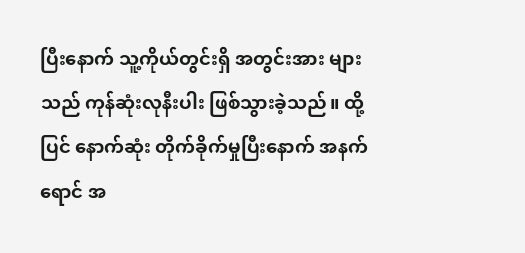ပြီးနောက် သူ့ကိုယ်တွင်းရှိ အတွင်းအား များသည် ကုန်ဆုံးလုနီးပါး ဖြစ်သွားခဲ့သည်။ ထို့ပြင် နောက်ဆုံး တိုက်ခိုက်မှုပြီးနောက် အနက်ရောင် အ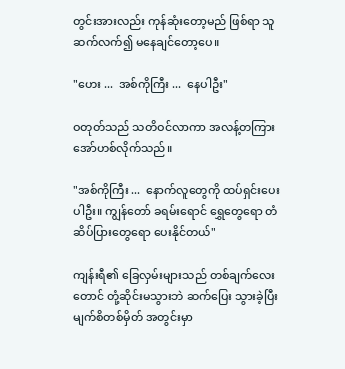တွင်းအားလည်း ကုန်ဆုံးတော့မည် ဖြစ်ရာ သူဆက်လက်၍ မနေချင်တော့ပေ။

"ဟေး ...  အစ်ကိုကြီး ...  နေပါဦး"

ဝတုတ်သည် သတိဝင်လာကာ အလန့်တကြားအော်ဟစ်လိုက်သည်။

"အစ်ကိုကြီး ...  နောက်လူတွေကို ထပ်ရှင်းပေးပါဦး။ ကျွန်တော် ခရမ်းရောင် ရွှေတွေရော တံဆိပ်ပြားတွေရော ပေးနိုင်တယ်"

ကျန်းရီ၏ ခြေလှမ်းများသည် တစ်ချက်လေးတောင် တုံ့ဆိုင်းမသွားဘဲ ဆက်ပြေး သွားခဲ့ပြီး မျက်စိတစ်မှိတ် အတွင်းမှာ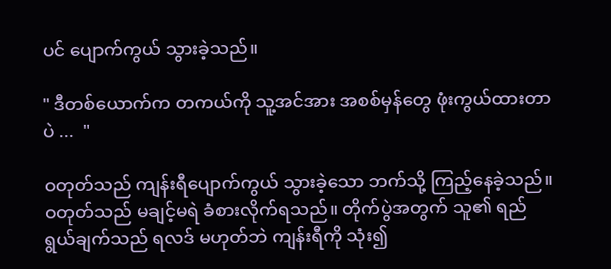ပင် ပျောက်ကွယ် သွားခဲ့သည်။

" ဒီတစ်ယောက်က တကယ်ကို သူ့အင်အား အစစ်မှန်တွေ ဖုံးကွယ်ထားတာပဲ ...  "

ဝတုတ်သည် ကျန်းရီပျောက်ကွယ် သွားခဲ့‌သော ဘက်သို့ ကြည့်နေခဲ့သည်။ ဝတုတ်သည် မချင့်မရဲ ခံစားလိုက်ရသည်။ တိုက်ပွဲအတွက် သူ၏ ရည်ရွယ်ချက်သည် ရလဒ် မဟုတ်ဘဲ ကျန်းရီကို သုံး၍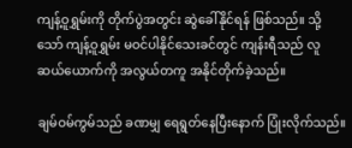ကျန့်ဝူရွှမ်းကို တိုက်ပွဲအတွင်း ဆွဲခေါ်နိုင်ရန် ဖြစ်သည်။ သို့သော် ကျန့်ဝူရွှမ်း မဝင်ပါနိုင်သေးခင်တွင် ကျန်းရီသည် လူဆယ်ယောက်ကို အလွယ်တကူ အနိုင်တိုက်ခဲ့သည်။

ချမ်ဝမ်ကွမ်သည် ခဏမျှ ရေရွတ်နေပြီးနောက် ပြုံးလိုက်သည်။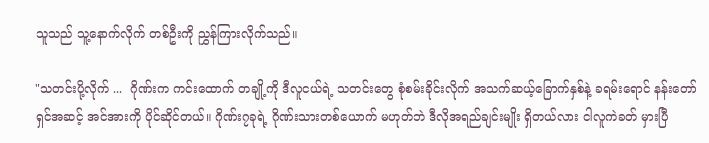သူသည် သူ့နောက်လိုက် တစ်ဦးကို ညွှန်ကြားလိုက်သည်။

"သတင်းပို့လိုက် ...  ဂိုဏ်းက ကင်းထောက် တချို့ကို ဒီလူငယ်ရဲ့ သတင်းတွေ စုံစမ်းခိုင်းလိုက် အသက်ဆယ့်ခြောက်နှစ်နဲ့ ခရမ်းရောင် နန်းတော်ရှင်အဆင့် အင်အားကို ပိုင်ဆိုင်တယ်။ ဂိုဏ်း၇ခုရဲ့ ဂိုဏ်းသားတစ်ယောက် မဟုတ်ဘဲ ဒီလိုအရည်ချင်းမျိုး ရှိတယ်လား ငါလူကဲခတ် မှားပြီ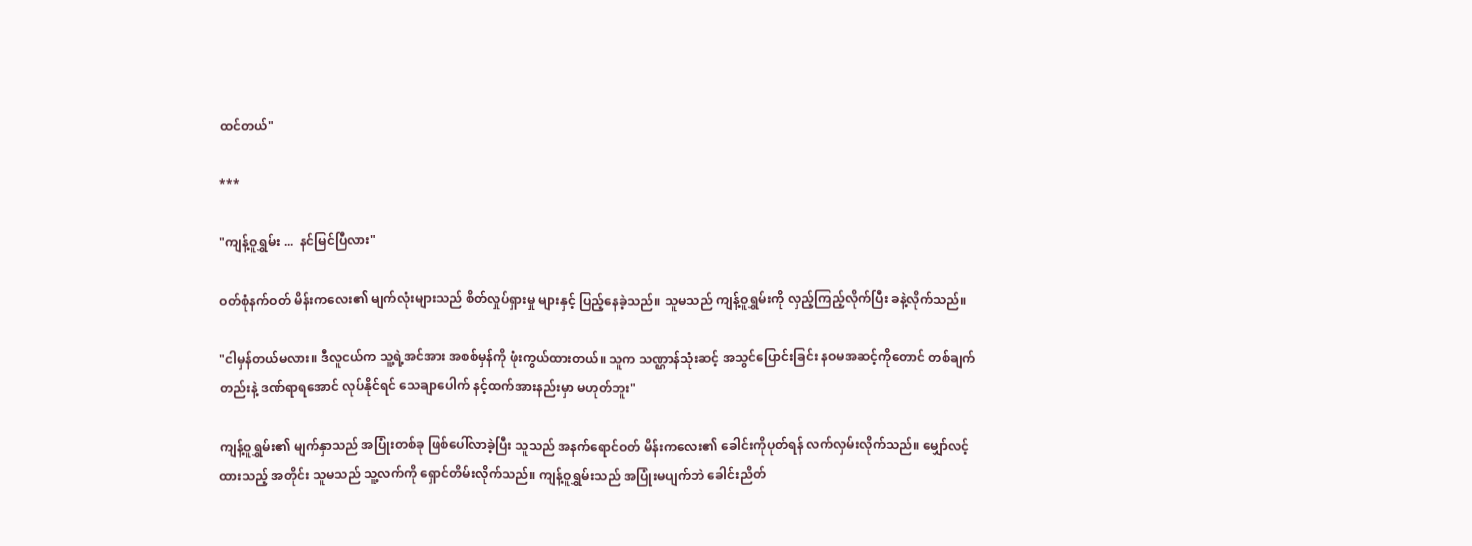ထင်တယ်"

***

"ကျန့်ဝူရွှမ်း ...  နင်မြင်ပြီလား"

ဝတ်စုံနက်ဝတ် မိန်းကလေး၏ မျက်လုံးများသည် စိတ်လှုပ်ရှားမှု များနှင့် ပြည့်နေခဲ့သည်။ သူမသည် ကျန့်ဝူရွှမ်းကို လှည့်ကြည့်လိုက်ပြီး ခနဲ့လိုက်သည်။

"ငါမှန်တယ်မလား။ ဒီလူငယ်က သူ့ရဲ့အင်အား အစစ်မှန်ကို ဖုံးကွယ်ထားတယ်။ သူက သဏ္ဌာန်သုံးဆင့် အသွင်ပြောင်းခြင်း နဝမအဆင့်ကိုတောင် တစ်ချက်တည်းနဲ့ ဒဏ်ရာရအောင် လုပ်နိုင်ရင် သေချာပေါက် နင့်ထက်အားနည်းမှာ မဟုတ်ဘူး"

ကျန့်ဝူရွှမ်း၏ မျက်နှာသည် အပြုံးတစ်ခု ဖြစ်ပေါ်လာခဲ့ပြီး သူသည် အနက်ရောင်ဝတ် မိန်းကလေး၏ ခေါင်းကိုပုတ်ရန် လက်လှမ်းလိုက်သည်။ မျှော်လင့်ထားသည့် အတိုင်း သူမသည် သူ့လက်ကို ရှောင်တိမ်းလိုက်သည်။ ကျန့်ဝူရွှမ်းသည် အပြုံးမပျက်ဘဲ ခေါင်းညိတ်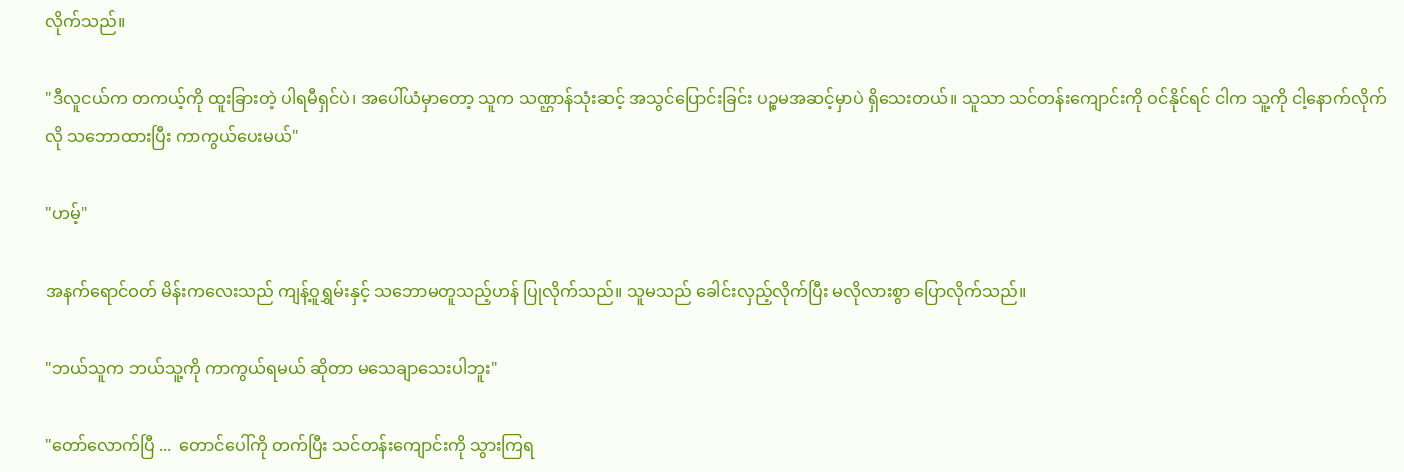လိုက်သည်။

"ဒီလူငယ်က တကယ့်ကို ထူးခြားတဲ့ ပါရမီရှင်ပဲ၊ အပေါ်ယံမှာတော့ သူက သဏ္ဌာန်သုံးဆင့် အသွင်ပြောင်းခြင်း ပဉ္စမအဆင့်မှာပဲ ရှိသေးတယ်။ သူသာ သင်တန်းကျောင်းကို ဝင်နိုင်ရင် ငါက သူ့ကို ငါ့နောက်လိုက်လို သဘောထားပြီး ကာကွယ်ပေးမယ်"

"ဟမ့်"

အနက်ရောင်ဝတ် မိန်းကလေးသည် ကျန့်ဝူရွှမ်းနှင့် သဘောမတူသည့်ဟန် ပြုလိုက်သည်။ သူမသည် ခေါင်းလှည့်လိုက်ပြီး မလိုလားစွာ ပြောလိုက်သည်။

"ဘယ်သူက ဘယ်သူ့ကို ကာကွယ်ရမယ် ဆိုတာ မသေချာသေးပါဘူး"

"တော်လောက်ပြီ ...  တောင်ပေါ်ကို တက်ပြီး သင်တန်းကျောင်းကို သွားကြရ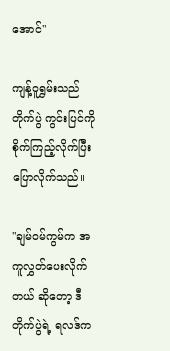အောင်"

ကျန့်ဝူရွှမ်းသည် တိုက်ပွဲ ကွင်းပြင်ကို စိုက်ကြည့်လိုက်ပြီး ပြောလိုက်သည်။

"ချမ်ဝမ်ကွမ်က အကူလွှတ်ပေးလိုက်တယ် ဆိုတော့ ဒီတိုက်ပွဲရဲ့ ရလဒ်က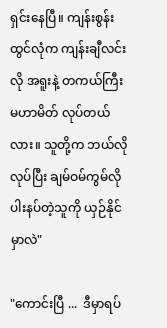ရှင်းနေပြီ။ ကျန်းစွန်းထွင်လုံက ကျန်းချီလင်းလို အရူးနဲ့ တကယ်ကြီး မဟာမိတ် လုပ်တယ်လား။ သူတို့က ဘယ်လိုလုပ်ပြီး ချမ်ဝမ်ကွမ်လို ပါးနပ်တဲ့သူကို ယှဉ်နိုင်မှာလဲ"

"ကောင်းပြီ ...  ဒီမှာရပ်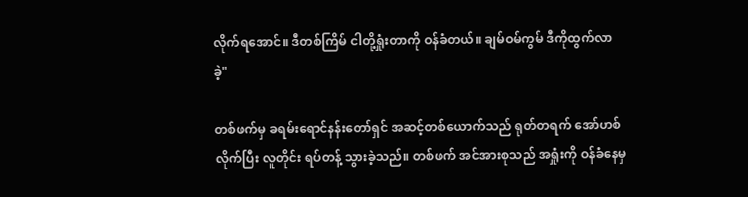လိုက်ရအောင်။ ဒီတစ်ကြိမ် ငါတို့ရှုံးတာကို ဝန်ခံတယ်။ ချမ်ဝမ်ကွမ် ဒီကိုထွက်လာခဲ့"

တစ်ဖက်မှ ခရမ်းရောင်နန်းတော်ရှင် အဆင့်တစ်ယောက်သည် ရုတ်တရက် အော်ဟစ်လိုက်ပြီး လူတိုင်း ရပ်တန့် သွားခဲ့သည်။ တစ်ဖက် အင်အားစုသည် အရှုံးကို ဝန်ခံနေမှ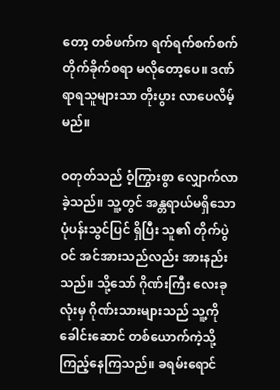တော့ တစ်ဖက်က ရက်ရက်စက်စက် တိုက်ခိုက်စရာ မလိုတော့ပေ။ ဒဏ်ရာရသူများသာ တိုးပွား လာပေလိမ့်မည်။

ဝတုတ်သည် ဝံ့ကြွားစွာ လျှောက်လာခဲ့သည်။ သူ့တွင် အန္တရာယ်မရှိသော ပုံပန်းသွင်ပြင် ရှိပြီး သူ၏ တိုက်ပွဲဝင် အင်အားသည်လည်း အားနည်းသည်။ သို့သော် ဂိုဏ်းကြီး လေးခုလုံးမှ ဂိုဏ်းသားများသည် သူ့ကို ခေါင်းဆောင် တစ်ယောက်ကဲ့သို့ ကြည့်နေကြသည်။ ခရမ်းရောင်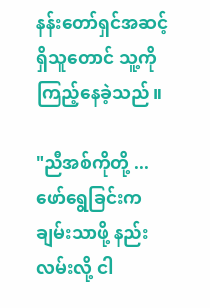နန်းတော်ရှင်အဆင့် ရှိသူတောင် သူ့ကို ကြည့်နေခဲ့သည်။

"ညီအစ်ကိုတို့ ...  ဖော်ရွေခြင်းက ချမ်းသာဖို့ နည်းလမ်းလို့ ငါ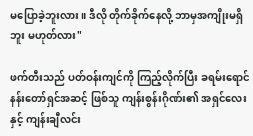မပြောခဲ့ဘူးလား။ ဒီလို တိုက်ခိုက်နေလို့ ဘာမှအကျိုးမရှိဘူး မဟုတ်လား"

ဖက်တီးသည် ပတ်ဝန်းကျင်ကို ကြည့်လိုက်ပြီး ခရမ်းရောင် နန်းတော်ရှင်အဆင့် ဖြစ်သူ ကျန်းစွန်းဂိုဏ်း၏ အရှင်လေးနှင့် ကျန်းချီလင်း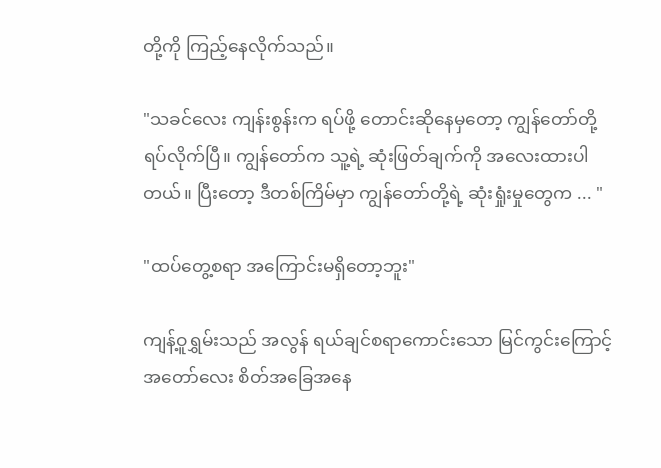တို့ကို ကြည့်နေလိုက်သည်။

"သခင်လေး ကျန်းစွန်းက ရပ်ဖို့ တောင်းဆိုနေမှတော့ ကျွန်တော်တို့ ရပ်လိုက်ပြီ။ ကျွန်တော်က သူ့ရဲ့ ဆုံးဖြတ်ချက်ကို အလေးထားပါတယ်။ ပြီးတော့ ဒီတစ်ကြိမ်မှာ ကျွန်တော်တို့ရဲ့ ဆုံးရှုံးမှုတွေက ... "

"ထပ်တွေ့စရာ အကြောင်းမရှိတော့ဘူး"

ကျန့်ဝူရွှမ်းသည် အလွန် ရယ်ချင်စရာကောင်းသော မြင်ကွင်းကြောင့် အတော်လေး စိတ်အခြေအနေ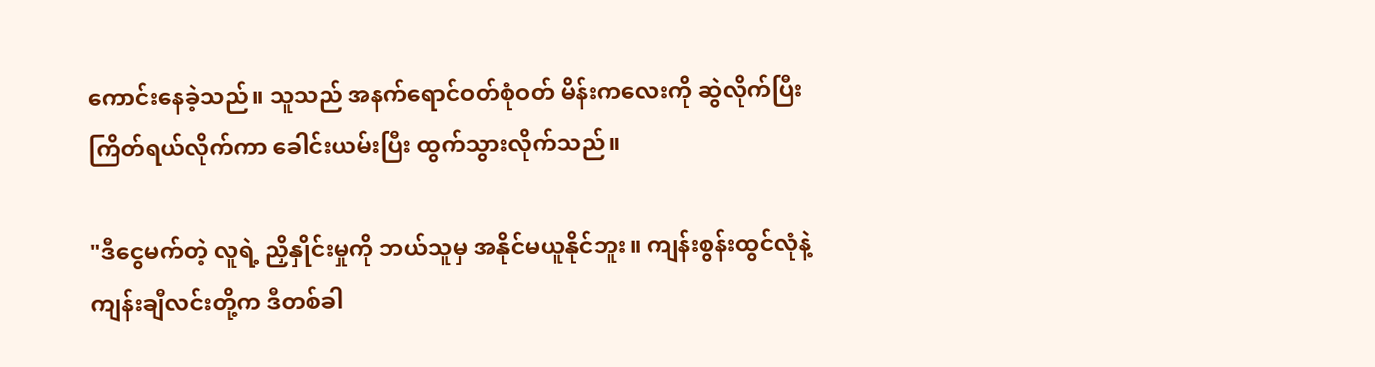ကောင်းနေခဲ့သည်။ သူသည် အနက်ရောင်ဝတ်စုံဝတ် မိန်းကလေးကို ဆွဲလိုက်ပြီး ကြိတ်ရယ်လိုက်ကာ ခေါင်းယမ်းပြီး ထွက်သွားလိုက်သည်။

"ဒီငွေမက်တဲ့ လူရဲ့ ညှိနှိုင်းမှုကို ဘယ်သူမှ အနိုင်မယူနိုင်ဘူး။ ကျန်းစွန်းထွင်လုံနဲ့ ကျန်းချီလင်းတို့က ဒီတစ်ခါ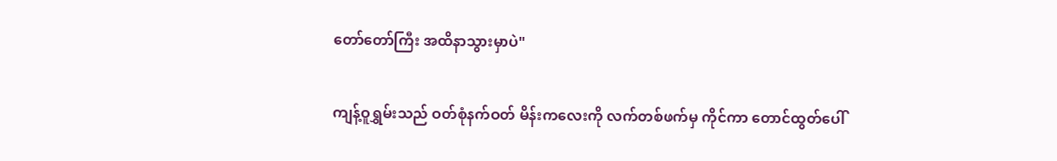တော်တော်ကြီး အထိနာသွားမှာပဲ"

ကျန့်ဝူရွှမ်းသည် ဝတ်စုံနက်ဝတ် မိန်းကလေးကို လက်တစ်ဖက်မှ ကိုင်ကာ‌ တောင်ထွတ်ပေါ်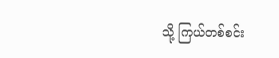သို့ ကြယ်တစ်စင်း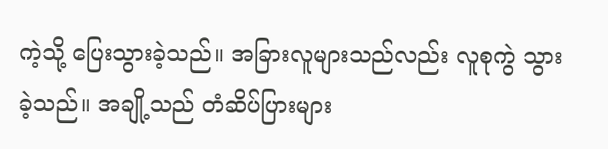ကဲ့သို့ ပြေးသွားခဲ့သည်။ အခြားလူများသည်လည်း လူစုကွဲ သွားခဲ့သည်။ အချို့သည် တံဆိပ်ပြားများ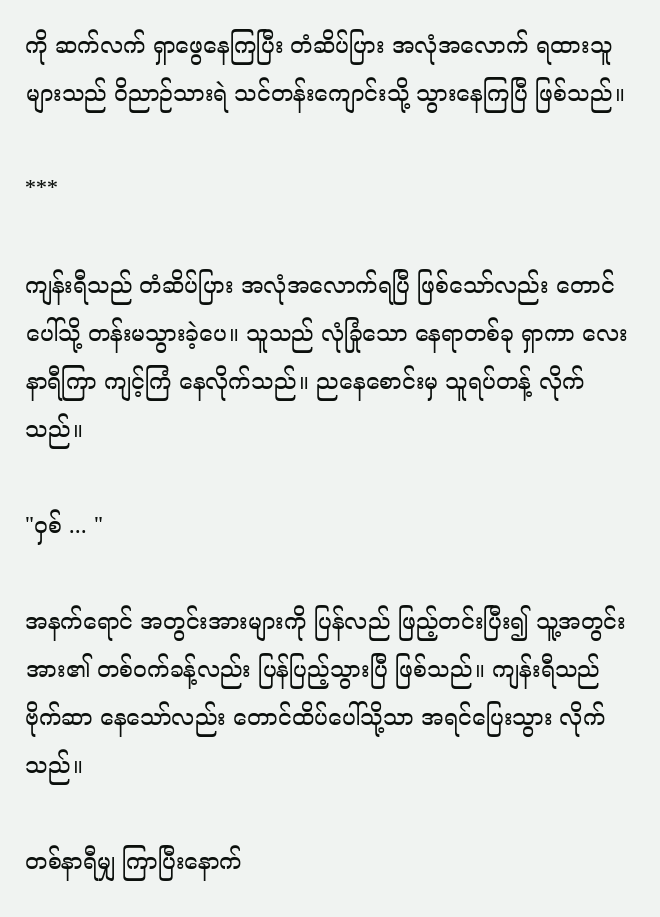ကို ဆက်လက် ရှာဖွေနေကြပြီး တံဆိပ်ပြား အလုံအလောက် ရထားသူများသည် ဝိညာဉ်သားရဲ သင်တန်းကျောင်းသို့ သွားနေကြပြီ ဖြစ်သည်။

***

ကျန်းရီသည် တံဆိပ်ပြား အလုံအလောက်ရပြီ ဖြစ်သော်လည်း တောင်ပေါ်သို့ တန်းမသွားခဲ့ပေ။ သူသည် လုံခြုံသော နေရာတစ်ခု ရှာကာ လေးနာရီကြာ ကျင့်ကြံ နေလိုက်သည်။ ညနေစောင်းမှ သူရပ်တန့် လိုက်သည်။

"ဝှစ် ... "

အနက်ရောင် အတွင်းအားများကို ပြန်လည် ဖြည့်တင်းပြီး၍ သူ့အတွင်းအား၏ တစ်ဝက်ခန့်လည်း ပြန်ပြည့်သွားပြီ ဖြစ်သည်။ ကျန်းရီသည် ဗိုက်ဆာ နေသော်လည်း တောင်ထိပ်ပေါ်သို့သာ အရင်ပြေးသွား လိုက်သည်။

တစ်နာရီမျှ ကြာပြီးနောက်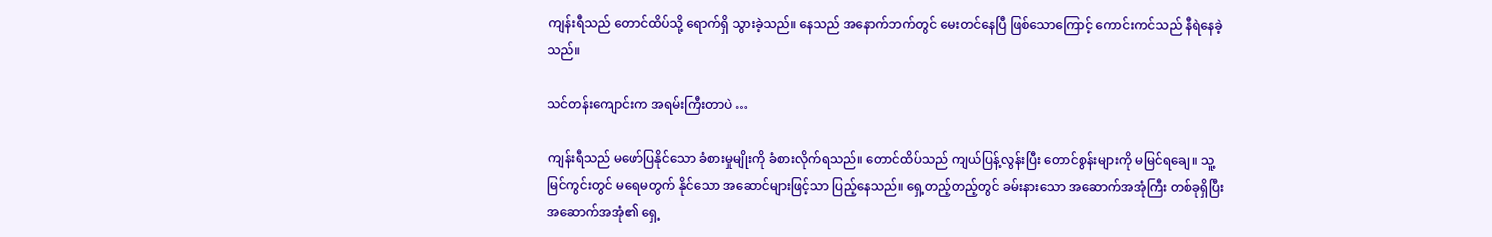ကျန်းရီသည် တောင်ထိပ်သို့ ရောက်ရှိ သွားခဲ့သည်။ နေသည် အနောက်ဘက်တွင် မေးတင်နေပြီ ဖြစ်‌သောကြောင့် ကောင်းကင်သည် နီရဲနေခဲ့သည်။

သင်တန်းကျောင်းက အရမ်းကြီးတာပဲ …

ကျန်းရီသည် မဖော်ပြနိုင်သော ခံစားမှုမျိုးကို ခံစားလိုက်ရသည်။ တောင်ထိပ်သည် ကျယ်ပြန့်လွန်းပြီး တောင်စွန်းများကို မမြင်ရချေ။ သူ့မြင်ကွင်းတွင် မရေမတွက် နိုင်သော အဆောင်များဖြင့်သာ ပြည့်နေသည်။ ရှေ့တည့်တည့်တွင် ခမ်းနားသော အဆောက်အအုံကြီး တစ်ခုရှိပြီး အဆောက်အအုံ၏ ရှေ့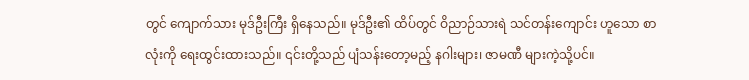တွင် ကျောက်သား မုဒ်ဦးကြီး ရှိနေသည်။ မုဒ်ဦး၏ ထိပ်တွင် ဝိညာဉ်သားရဲ သင်တန်းကျောင်း ဟူသော စာလုံးကို ရေးထွင်းထားသည်။ ၎င်းတို့သည် ပျံသန်းတော့မည့် နဂါးများ၊ ဇာမဏီ များကဲ့သို့ပင်။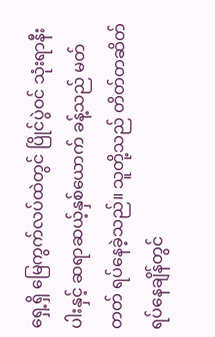ရှေ့ရှိ မြေကွက်လပ်ထဲတွင် ပြိုင်ပွဲဝင် သုံးရာနီးပါးနှင့် ဆရာဆယ့်နှစ်ယောက် ခန့်သည် မတ်တတ် ရပ်နေခဲ့သည်။ သူတို့သည် တိတ်တဆိတ် ရပ်နေချိန်တွင်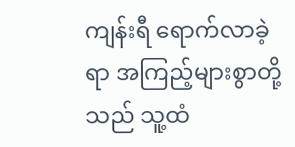ကျန်းရီ ရောက်လာခဲ့ရာ အကြည့်များစွာတို့သည် သူ့ထံ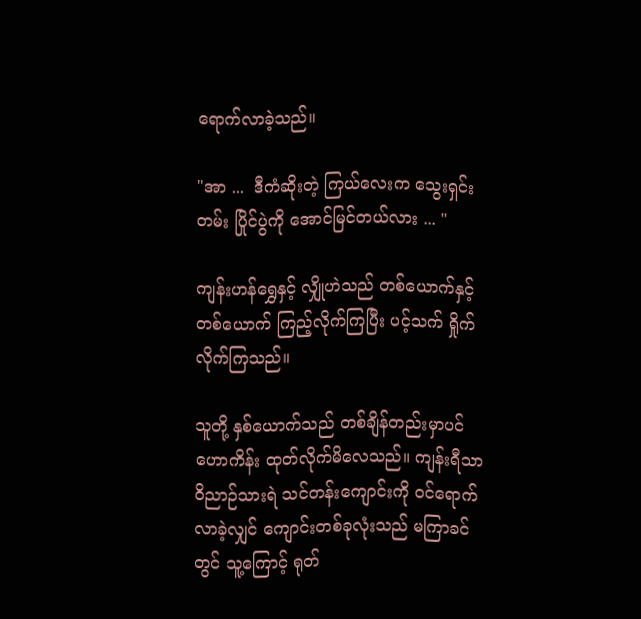ရောက်လာခဲ့သည်။

"အာ ...  ဒီကံဆိုးတဲ့ ကြယ်လေးက သွေးရှင်းတမ်း ပြိုင်ပွဲကို အောင်မြင်တယ်လား ... "

ကျန်းဟန်ရွှေနှင့် လျှိုဟဲသည် တစ်ယောက်နှင့် တစ်ယောက် ကြည့်လိုက်ကြပြီး ပင့်သက် ရှိုက်လိုက်ကြသည်။

သူတို့ နှစ်ယောက်သည် တစ်ချိန်တည်းမှာပင် ဟောကိန်း ထုတ်လိုက်မိလေသည်။ ကျန်းရီသာ ဝိညာဉ်သားရဲ သင်တန်းကျောင်းကို ဝင်ရောက် လာခဲ့လျှင် ကျောင်းတစ်ခုလုံးသည် မကြာခင်တွင် သူ့ကြောင့် ရုတ်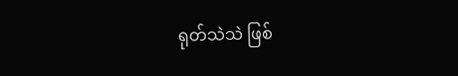ရုတ်သဲသဲ ဖြစ်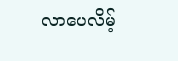လာပေလိမ့်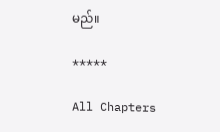မည်။

*****

All Chapters